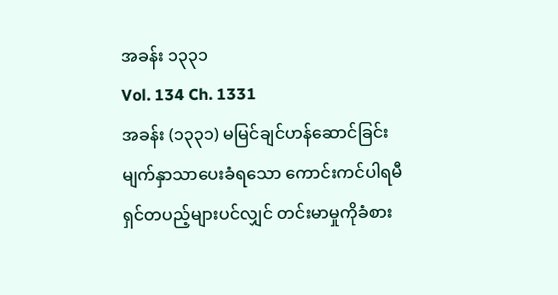အခန်း ၁၃၃၁
Vol. 134 Ch. 1331
အခန်း (၁၃၃၁) မမြင်ချင်ဟန်ဆောင်ခြင်း
မျက်နှာသာပေးခံရသော ကောင်းကင်ပါရမီရှင်တပည့်များပင်လျှင် တင်းမာမှုကိုခံစား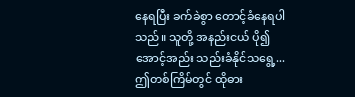နေရပြီး ခက်ခဲစွာ တောင့်ခံနေရပါသည်။ သူတို့ အနည်းငယ် ပို၍ အောင့်အည်း သည်းခံနိုင်သရွေ့...
ဤတစ်ကြိမ်တွင် ထိုဓား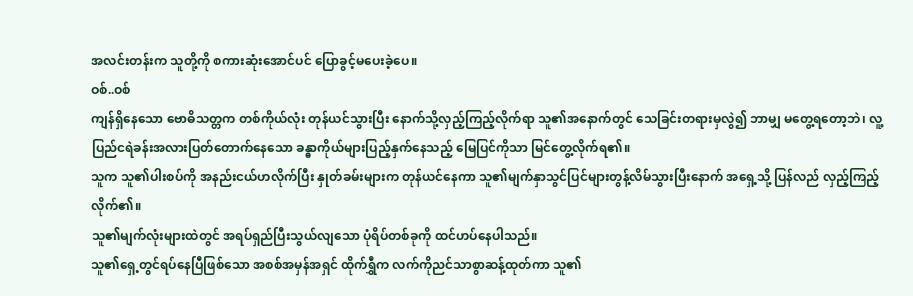အလင်းတန်းက သူတို့ကို စကားဆုံးအောင်ပင် ပြောခွင့်မပေးခဲ့ပေ။
ဝစ်..ဝစ်
ကျန်ရှိနေသော ဗောဓိသတ္တက တစ်ကိုယ်လုံး တုန်ယင်သွားပြီး နောက်သို့လှည့်ကြည့်လိုက်ရာ သူ၏အနောက်တွင် သေခြင်းတရားမှလွဲ၍ ဘာမျှ မတွေ့ရတော့ဘဲ၊ လူ့ပြည်ငရဲခန်းအလားပြတ်တောက်နေသော ခန္ဓာကိုယ်များပြည့်နှက်နေသည့် မြေပြင်ကိုသာ မြင်တွေ့လိုက်ရ၏။
သူက သူ၏ပါးစပ်ကို အနည်းငယ်ဟလိုက်ပြီး နှုတ်ခမ်းများက တုန်ယင်နေကာ သူ၏မျက်နှာသွင်ပြင်များတွန့်လိမ်သွားပြီးနောက် အရှေ့သို့ ပြန်လည် လှည့်ကြည့်လိုက်၏။
သူ၏မျက်လုံးများထဲတွင် အရပ်ရှည်ပြီးသွယ်လျသော ပုံရိပ်တစ်ခုကို ထင်ဟပ်နေပါသည်။
သူ၏ရှေ့တွင်ရပ်နေပြီဖြစ်သော အစစ်အမှန်အရှင် ထိုက်ရွှီက လက်ကိုညင်သာစွာဆန့်ထုတ်ကာ သူ၏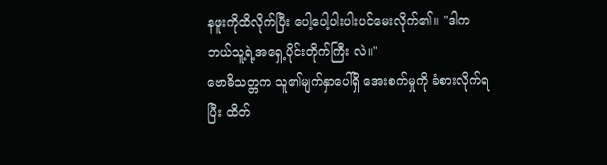နဖူးကိုထိလိုက်ပြီး ပေါ့ပေါ့ပါးပါးပင်မေးလိုက်၏။ "ဒါက ဘယ်သူ့ရဲ့အရှေ့ပိုင်းတိုက်ကြီး လဲ။"
ဗောဓိသတ္တက သူ၏မျက်နှာပေါ်ရှိ အေးစက်မှုကို ခံစားလိုက်ရပြီး ထိတ်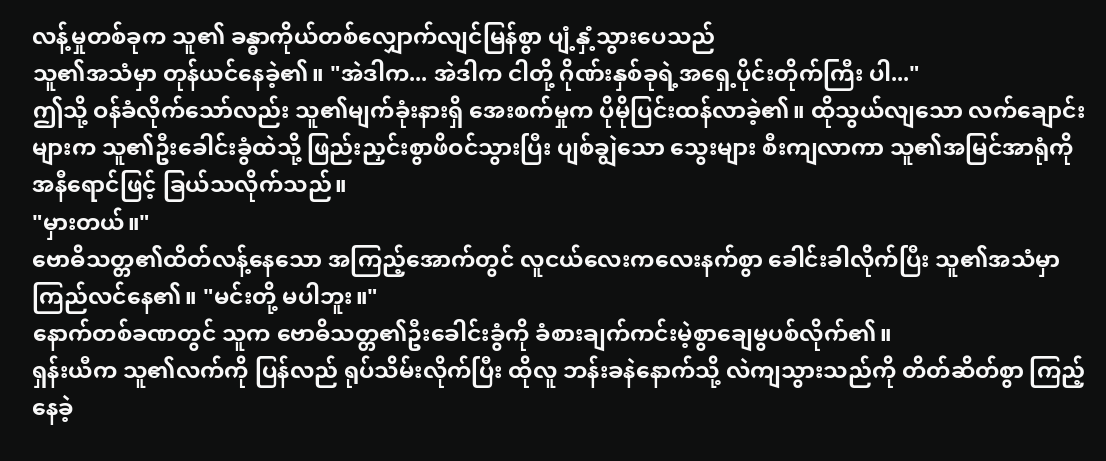လန့်မှုတစ်ခုက သူ၏ ခန္ဓာကိုယ်တစ်လျှောက်လျင်မြန်စွာ ပျံ့နှံ့သွားပေသည်
သူ၏အသံမှာ တုန်ယင်နေခဲ့၏။ "အဲဒါက... အဲဒါက ငါတို့ ဂိုဏ်းနှစ်ခုရဲ့အရှေ့ပိုင်းတိုက်ကြီး ပါ..."
ဤသို့ ဝန်ခံလိုက်သော်လည်း သူ၏မျက်ခုံးနားရှိ အေးစက်မှုက ပိုမိုပြင်းထန်လာခဲ့၏။ ထိုသွယ်လျသော လက်ချောင်းများက သူ၏ဦးခေါင်းခွံထဲသို့ ဖြည်းညှင်းစွာဖိဝင်သွားပြီး ပျစ်ချွဲသော သွေးများ စီးကျလာကာ သူ၏အမြင်အာရုံကို အနီရောင်ဖြင့် ခြယ်သလိုက်သည်။
"မှားတယ်။"
ဗောဓိသတ္တ၏ထိတ်လန့်နေသော အကြည့်အောက်တွင် လူငယ်လေးကလေးနက်စွာ ခေါင်းခါလိုက်ပြီး သူ၏အသံမှာ ကြည်လင်နေ၏။ "မင်းတို့ မပါဘူး။"
နောက်တစ်ခဏတွင် သူက ဗောဓိသတ္တ၏ဦးခေါင်းခွံကို ခံစားချက်ကင်းမဲ့စွာချေမွပစ်လိုက်၏။
ရှန်းယီက သူ၏လက်ကို ပြန်လည် ရုပ်သိမ်းလိုက်ပြီး ထိုလူ ဘန်းခနဲနောက်သို့ လဲကျသွားသည်ကို တိတ်ဆိတ်စွာ ကြည့်နေခဲ့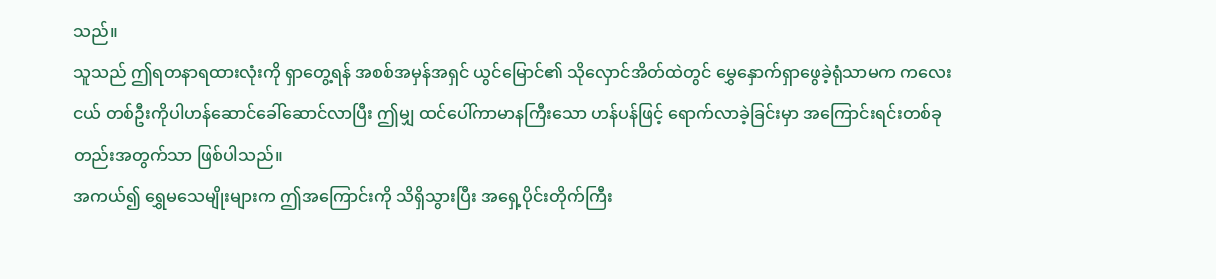သည်။
သူသည် ဤရတနာရထားလုံးကို ရှာတွေ့ရန် အစစ်အမှန်အရှင် ယွင်မြောင်၏ သိုလှောင်အိတ်ထဲတွင် မွှေနှောက်ရှာဖွေခဲ့ရုံသာမက ကလေးငယ် တစ်ဦးကိုပါဟန်ဆောင်ခေါ်ဆောင်လာပြီး ဤမျှ ထင်ပေါ်ကာမာနကြီးသော ဟန်ပန်ဖြင့် ရောက်လာခဲ့ခြင်းမှာ အကြောင်းရင်းတစ်ခုတည်းအတွက်သာ ဖြစ်ပါသည်။
အကယ်၍ ရွှေမသေမျိုးများက ဤအကြောင်းကို သိရှိသွားပြီး အရှေ့ပိုင်းတိုက်ကြီး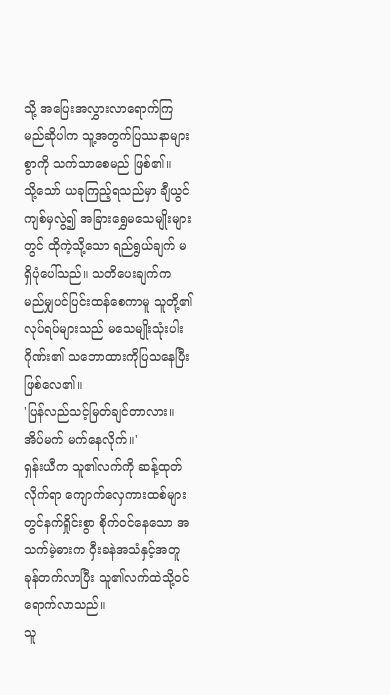သို့ အပြေးအလွှားလာရောက်ကြမည်ဆိုပါက သူ့အတွက်ပြဿနာများစွာကို သက်သာစေမည် ဖြစ်၏။
သို့သော် ယခုကြည့်ရသည်မှာ ချီယွင်ကျစ်မှလွဲ၍ အခြားရွှေမသေမျိုးများတွင် ထိုကဲ့သို့သော ရည်ရွယ်ချက် မရှိပုံပေါ်သည်။ သတိပေးချက်က မည်မျှပင်ပြင်းထန်စေကာမူ သူတို့၏လုပ်ရပ်များသည် မသေမျိုးသုံးပါးဂိုဏ်း၏ သဘောထားကိုပြသနေပြီး ဖြစ်လေ၏။
'ပြန်လည်သင့်မြတ်ချင်တာလား။ အိပ်မက် မက်နေလိုက်။'
ရှန်းယီက သူ၏လက်ကို ဆန့်ထုတ်လိုက်ရာ ကျောက်လှေကားထစ်များတွင်နက်ရှိုင်းစွာ စိုက်ဝင်နေသော အသက်မဲ့ဓားက ဝှီးခနဲအသံနှင့်အတူ ခုန်တက်လာပြီး သူ၏လက်ထဲသို့ဝင်ရောက်လာသည်။
သူ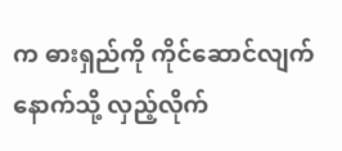က ဓားရှည်ကို ကိုင်ဆောင်လျက်နောက်သို့ လှည့်လိုက်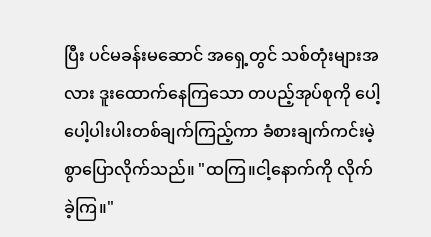ပြီး ပင်မခန်းမဆောင် အရှေ့တွင် သစ်တုံးများအလား ဒူးထောက်နေကြသော တပည့်အုပ်စုကို ပေါ့ပေါ့ပါးပါးတစ်ချက်ကြည့်ကာ ခံစားချက်ကင်းမဲ့စွာပြောလိုက်သည်။ "ထကြ။ငါ့နောက်ကို လိုက်ခဲ့ကြ။"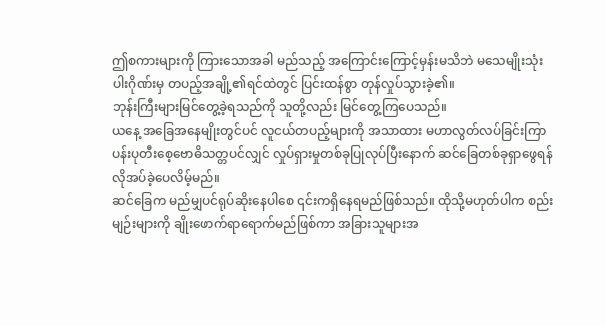ဤစကားများကို ကြားသောအခါ မည်သည့် အကြောင်းကြောင့်မှန်းမသိဘဲ မသေမျိုးသုံးပါးဂိုဏ်းမှ တပည့်အချို့၏ရင်ထဲတွင် ပြင်းထန်စွာ တုန်လှုပ်သွားခဲ့၏။
ဘုန်းကြီးများမြင်တွေ့ခဲ့ရသည်ကို သူတို့လည်း မြင်တွေ့ကြပေသည်။
ယနေ့ အခြေအနေမျိုးတွင်ပင် လူငယ်တပည့်များကို အသာထား မဟာလွတ်လပ်ခြင်းကြာပန်းပုတီးစေ့ဗောဓိသတ္တပင်လျှင် လှုပ်ရှားမှုတစ်ခုပြုလုပ်ပြီးနောက် ဆင်ခြေတစ်ခုရှာဖွေရန်လိုအပ်ခဲ့ပေလိမ့်မည်။
ဆင်ခြေက မည်မျှပင်ရုပ်ဆိုးနေပါစေ ၎င်းကရှိနေရမည်ဖြစ်သည်။ ထိုသို့မဟုတ်ပါက စည်းမျဉ်းများကို ချိုးဖောက်ရာရောက်မည်ဖြစ်ကာ အခြားသူများအ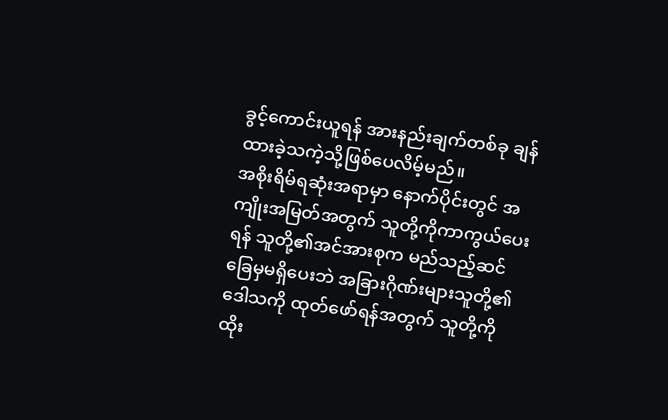ခွင့်ကောင်းယူရန် အားနည်းချက်တစ်ခု ချန်ထားခဲ့သကဲ့သို့ဖြစ်ပေလိမ့်မည်။
အစိုးရိမ်ရဆုံးအရာမှာ နောက်ပိုင်းတွင် အကျိုးအမြတ်အတွက် သူတို့ကိုကာကွယ်ပေးရန် သူတို့၏အင်အားစုက မည်သည့်ဆင်ခြေမှမရှိပေးဘဲ အခြားဂိုဏ်းများသူတို့၏ဒေါသကို ထုတ်ဖော်ရန်အတွက် သူတို့ကိုထိုး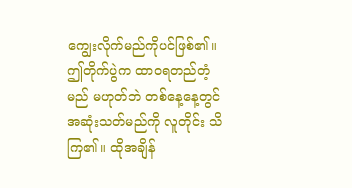ကျွေးလိုက်မည်ကိုပင်ဖြစ်၏။
ဤတိုက်ပွဲက ထာဝရတည်တံ့မည် မဟုတ်ဘဲ တစ်နေ့နေ့တွင် အဆုံးသတ်မည်ကို လူတိုင်း သိကြ၏။ ထိုအချိန်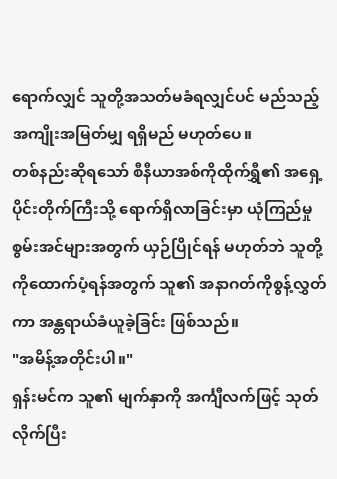ရောက်လျှင် သူတို့အသတ်မခံရလျှင်ပင် မည်သည့်အကျိုးအမြတ်မျှ ရရှိမည် မဟုတ်ပေ။
တစ်နည်းဆိုရသော် စီနီယာအစ်ကိုထိုက်ရွှီ၏ အရှေ့ပိုင်းတိုက်ကြီးသို့ ရောက်ရှိလာခြင်းမှာ ယုံကြည်မှုစွမ်းအင်များအတွက် ယှဉ်ပြိုင်ရန် မဟုတ်ဘဲ သူတို့ကိုထောက်ပံ့ရန်အတွက် သူ၏ အနာဂတ်ကိုစွန့်လွှတ်ကာ အန္တရာယ်ခံယူခဲ့ခြင်း ဖြစ်သည်။
"အမိန့်အတိုင်းပါ။"
ရှန်းမင်က သူ၏ မျက်နှာကို အင်္ကျီလက်ဖြင့် သုတ်လိုက်ပြီး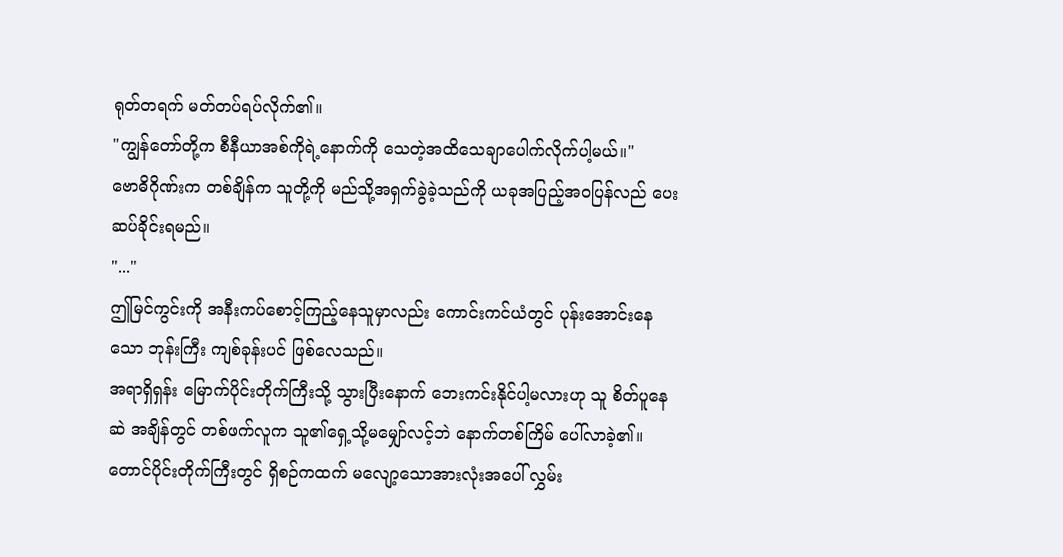ရုတ်တရက် မတ်တပ်ရပ်လိုက်၏။
"ကျွန်တော်တို့က စီနီယာအစ်ကိုရဲ့နောက်ကို သေတဲ့အထိသေချာပေါက်လိုက်ပါ့မယ်။"
ဗောဓိဂိုဏ်းက တစ်ချိန်က သူတို့ကို မည်သို့အရှက်ခွဲခဲ့သည်ကို ယခုအပြည့်အဝပြန်လည် ပေးဆပ်ခိုင်းရမည်။
"..."
ဤမြင်ကွင်းကို အနီးကပ်စောင့်ကြည့်နေသူမှာလည်း ကောင်းကင်ယံတွင် ပုန်းအောင်းနေသော ဘုန်းကြီး ကျစ်ခုန်းပင် ဖြစ်လေသည်။
အရာရှိရှန်း မြောက်ပိုင်းတိုက်ကြီးသို့ သွားပြီးနောက် ဘေးကင်းနိုင်ပါ့မလားဟု သူ စိတ်ပူနေဆဲ အချိန်တွင် တစ်ဖက်လူက သူ၏ရှေ့သို့မမျှော်လင့်ဘဲ နောက်တစ်ကြိမ် ပေါ်လာခဲ့၏။
တောင်ပိုင်းတိုက်ကြီးတွင် ရှိစဉ်ကထက် မလျော့သောအားလုံးအပေါ် လွှမ်း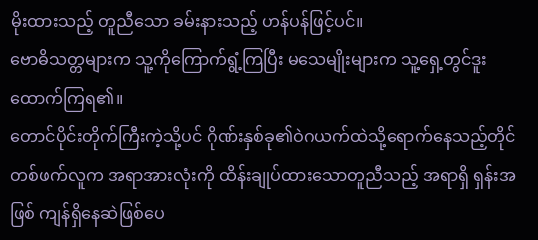မိုးထားသည့် တူညီသော ခမ်းနားသည့် ဟန်ပန်ဖြင့်ပင်။
ဗောဓိသတ္တများက သူ့ကိုကြောက်ရွံ့ကြပြီး မသေမျိုးများက သူ့ရှေ့တွင်ဒူးထောက်ကြရ၏။
တောင်ပိုင်းတိုက်ကြီးကဲ့သို့ပင် ဂိုဏ်းနှစ်ခု၏ဝဲဂယက်ထဲသို့ရောက်နေသည့်တိုင် တစ်ဖက်လူက အရာအားလုံးကို ထိန်းချုပ်ထားသောတူညီသည့် အရာရှိ ရှန်းအဖြစ် ကျန်ရှိနေဆဲဖြစ်ပေ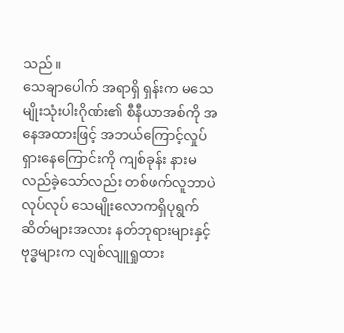သည်။
သေချာပေါက် အရာရှိ ရှန်းက မသေမျိုးသုံးပါးဂိုဏ်း၏ စီနီယာအစ်ကို အနေအထားဖြင့် အဘယ်ကြောင့်လှုပ်ရှားနေကြောင်းကို ကျစ်ခုန်း နားမလည်ခဲ့သော်လည်း တစ်ဖက်လူဘာပဲလုပ်လုပ် သေမျိုးလောကရှိပုရွက်ဆိတ်များအလား နတ်ဘုရားများနှင့် ဗုဒ္ဓများက လျစ်လျူရှုထား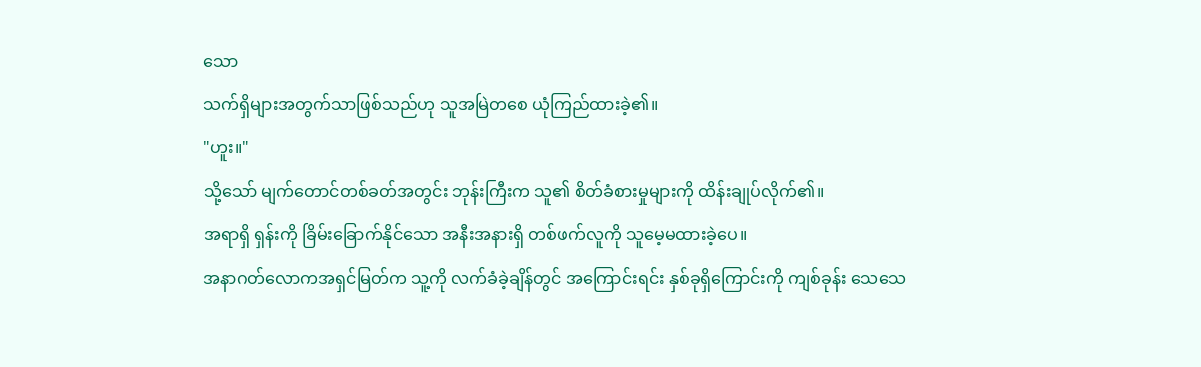သော
သက်ရှိများအတွက်သာဖြစ်သည်ဟု သူအမြဲတစေ ယုံကြည်ထားခဲ့၏။
"ဟူး။"
သို့သော် မျက်တောင်တစ်ခတ်အတွင်း ဘုန်းကြီးက သူ၏ စိတ်ခံစားမှုများကို ထိန်းချုပ်လိုက်၏။
အရာရှိ ရှန်းကို ခြိမ်းခြောက်နိုင်သော အနီးအနားရှိ တစ်ဖက်လူကို သူမေ့မထားခဲ့ပေ။
အနာဂတ်လောကအရှင်မြတ်က သူ့ကို လက်ခံခဲ့ချိန်တွင် အကြောင်းရင်း နှစ်ခုရှိကြောင်းကို ကျစ်ခုန်း သေသေ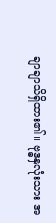ချာချာသိရှိထား၏။ ဗုဒ္ဓနှလုံးသား အ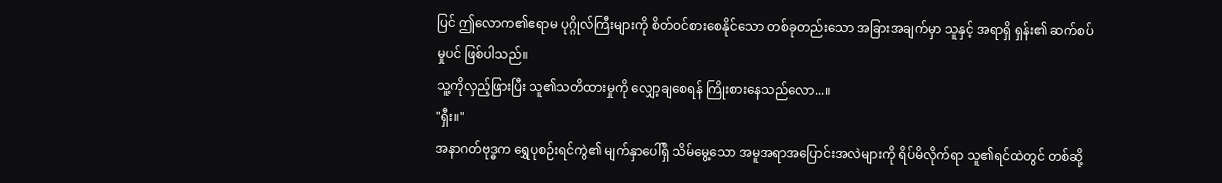ပြင် ဤလောက၏ဧရာမ ပုဂ္ဂိုလ်ကြီးများကို စိတ်ဝင်စားစေနိုင်သော တစ်ခုတည်းသော အခြားအချက်မှာ သူနှင့် အရာရှိ ရှန်း၏ ဆက်စပ်မှုပင် ဖြစ်ပါသည်။
သူ့ကိုလှည့်ဖြားပြီး သူ၏သတိထားမှုကို လျှော့ချစေရန် ကြိုးစားနေသည်လော...။
"ရှီး။"
အနာဂတ်ဗုဒ္ဓက ရွှေပုစဉ်းရင်ကွဲ၏ မျက်နှာပေါ်ရှိ သိမ်မွေ့သော အမူအရာအပြောင်းအလဲများကို ရိပ်မိလိုက်ရာ သူ၏ရင်ထဲတွင် တစ်ဆို့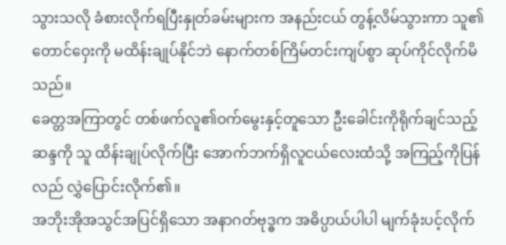သွားသလို ခံစားလိုက်ရပြီးနှုတ်ခမ်းများက အနည်းငယ် တွန့်လိမ်သွားကာ သူ၏တောင်ဝှေးကို မထိန်းချုပ်နိုင်ဘဲ နောက်တစ်ကြိမ်တင်းကျပ်စွာ ဆုပ်ကိုင်လိုက်မိသည်။
ခေတ္တအကြာတွင် တစ်ဖက်လူ၏ဝက်မွေးနှင့်တူသော ဦးခေါင်းကိုရိုက်ချင်သည့် ဆန္ဒကို သူ ထိန်းချုပ်လိုက်ပြီး အောက်ဘက်ရှိလူငယ်လေးထံသို့ အကြည့်ကိုပြန်လည် လွှဲပြောင်းလိုက်၏။
အဘိုးအိုအသွင်အပြင်ရှိသော အနာဂတ်ဗုဒ္ဓက အဓိပ္ပာယ်ပါပါ မျက်ခုံးပင့်လိုက်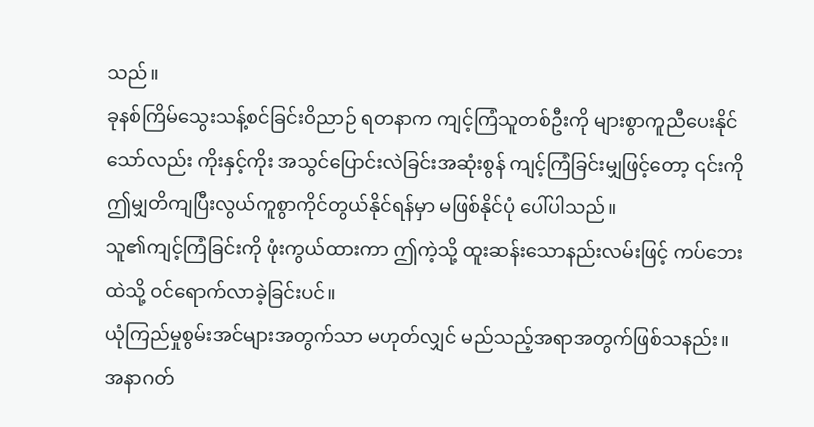သည်။
ခုနစ်ကြိမ်သွေးသန့်စင်ခြင်းဝိညာဉ် ရတနာက ကျင့်ကြံသူတစ်ဦးကို များစွာကူညီပေးနိုင်သော်လည်း ကိုးနှင့်ကိုး အသွင်ပြောင်းလဲခြင်းအဆုံးစွန် ကျင့်ကြံခြင်းမျှဖြင့်တော့ ၎င်းကို ဤမျှတိကျပြီးလွယ်ကူစွာကိုင်တွယ်နိုင်ရန်မှာ မဖြစ်နိုင်ပုံ ပေါ်ပါသည်။
သူ၏ကျင့်ကြံခြင်းကို ဖုံးကွယ်ထားကာ ဤကဲ့သို့ ထူးဆန်းသောနည်းလမ်းဖြင့် ကပ်ဘေးထဲသို့ ဝင်ရောက်လာခဲ့ခြင်းပင်။
ယုံကြည်မှုစွမ်းအင်များအတွက်သာ မဟုတ်လျှင် မည်သည့်အရာအတွက်ဖြစ်သနည်း။
အနာဂတ်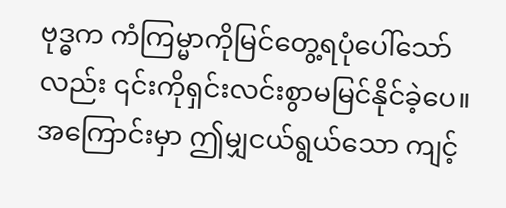ဗုဒ္ဓက ကံကြမ္မာကိုမြင်တွေ့ရပုံပေါ်သော်လည်း ၎င်းကိုရှင်းလင်းစွာမမြင်နိုင်ခဲ့ပေ။ အကြောင်းမှာ ဤမျှငယ်ရွယ်သော ကျင့်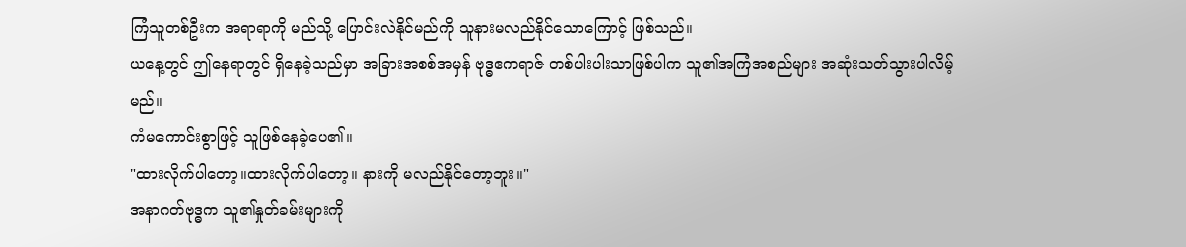ကြံသူတစ်ဦးက အရာရာကို မည်သို့ ပြောင်းလဲနိုင်မည်ကို သူနားမလည်နိုင်သောကြောင့် ဖြစ်သည်။
ယနေ့တွင် ဤနေရာတွင် ရှိနေခဲ့သည်မှာ အခြားအစစ်အမှန် ဗုဒ္ဓဧကရာဇ် တစ်ပါးပါးသာဖြစ်ပါက သူ၏အကြံအစည်များ အဆုံးသတ်သွားပါလိမ့်မည်။
ကံမကောင်းစွာဖြင့် သူဖြစ်နေခဲ့ပေ၏။
"ထားလိုက်ပါတော့။ထားလိုက်ပါတော့။ နားကို မလည်နိုင်တော့ဘူး။"
အနာဂတ်ဗုဒ္ဓက သူ၏နှုတ်ခမ်းများကို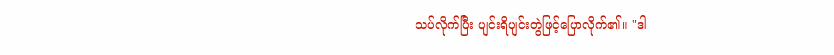သပ်လိုက်ပြီး ပျင်းရိပျင်းတွဲဖြင့်ပြောလိုက်၏။ "ဒါ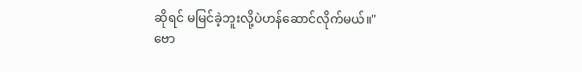ဆိုရင် မမြင်ခဲ့ဘူးလို့ပဲဟန်ဆောင်လိုက်မယ်။"
ဗော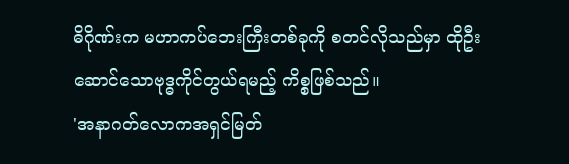ဓိဂိုဏ်းက မဟာကပ်ဘေးကြီးတစ်ခုကို စတင်လိုသည်မှာ ထိုဦးဆောင်သောဗုဒ္ဓကိုင်တွယ်ရမည့် ကိစ္စဖြစ်သည်။
'အနာဂတ်လောကအရှင်မြတ်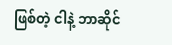ဖြစ်တဲ့ ငါနဲ့ ဘာဆိုင်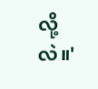လို့လဲ။'